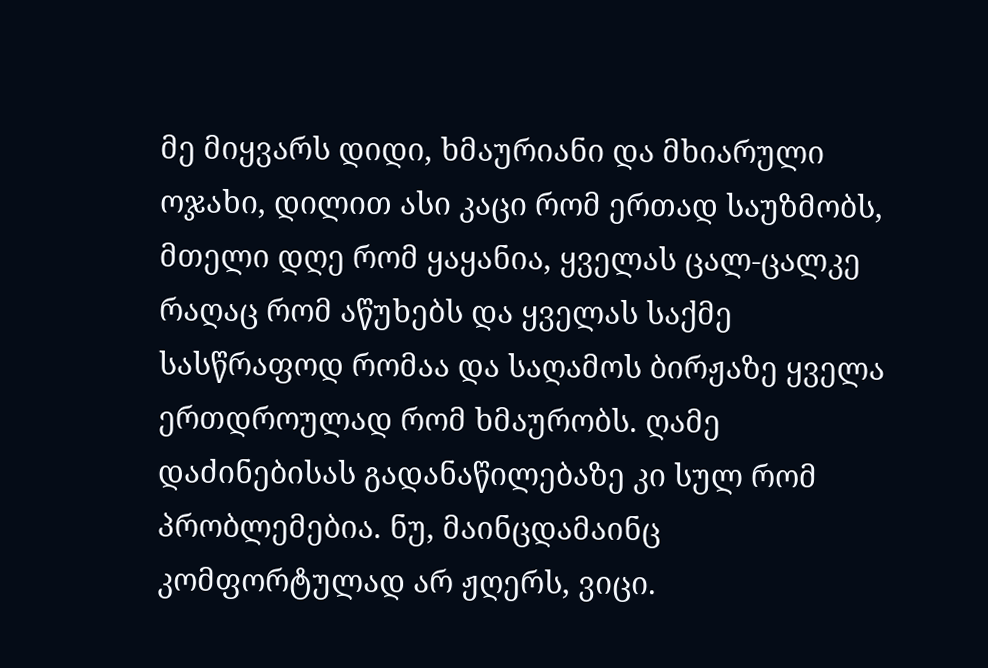მე მიყვარს დიდი, ხმაურიანი და მხიარული ოჯახი, დილით ასი კაცი რომ ერთად საუზმობს, მთელი დღე რომ ყაყანია, ყველას ცალ-ცალკე რაღაც რომ აწუხებს და ყველას საქმე სასწრაფოდ რომაა და საღამოს ბირჟაზე ყველა ერთდროულად რომ ხმაურობს. ღამე დაძინებისას გადანაწილებაზე კი სულ რომ პრობლემებია. ნუ, მაინცდამაინც კომფორტულად არ ჟღერს, ვიცი.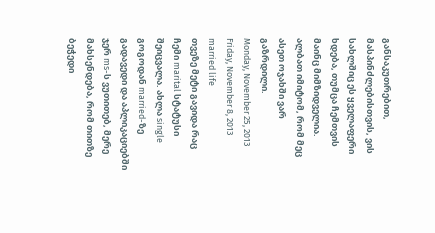განსაკუთრებით, მასპინძლებისთვის, ვის სახლშიც ეს ყველაფერი ხდება, თუმცა ჩემთვის მაინც მიმზიდველია. ალბათ იმიტომ, რომ მეც ასეთ ოჯახში ვარ გაზრდილი.
Monday, November 25, 2013
Friday, November 8, 2013
married life
თვეზე მეტი გავიდა რაც ჩემი marital სტატუსი შეიცვალა. ახლა single გოგოდან married-ზე გადავედი და აპლიკაციებში ჯერ ms-ს ვუთითებ, მერე მახსენდება, რომ თითზე ბეჭედი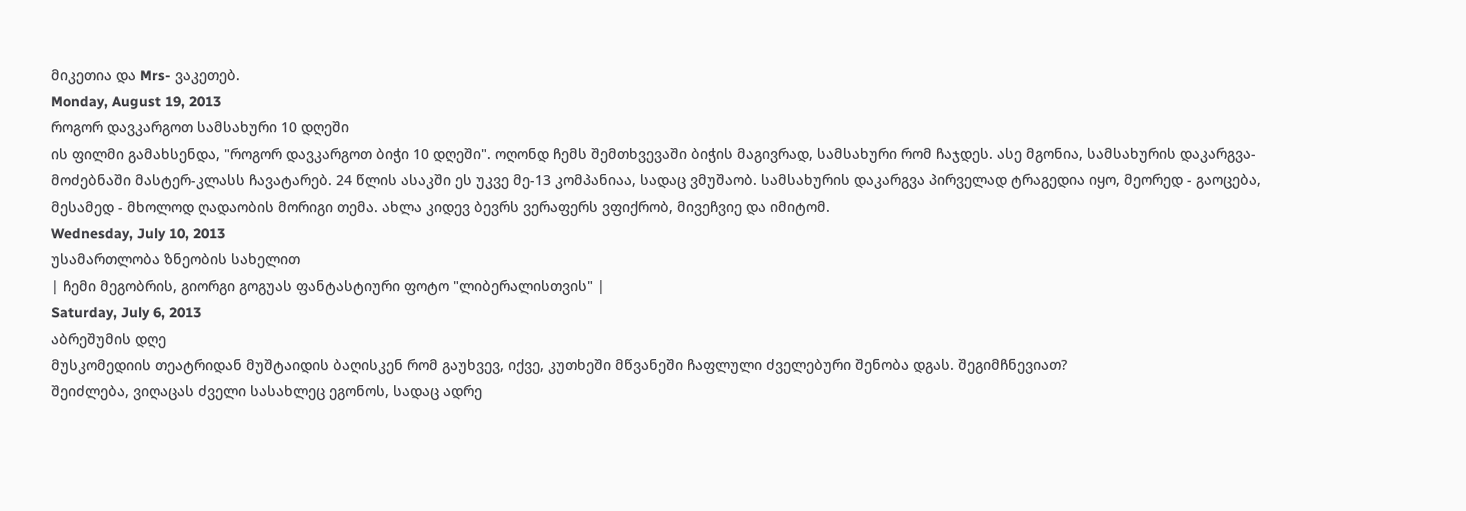მიკეთია და Mrs- ვაკეთებ.
Monday, August 19, 2013
როგორ დავკარგოთ სამსახური 10 დღეში
ის ფილმი გამახსენდა, "როგორ დავკარგოთ ბიჭი 10 დღეში". ოღონდ ჩემს შემთხვევაში ბიჭის მაგივრად, სამსახური რომ ჩაჯდეს. ასე მგონია, სამსახურის დაკარგვა-მოძებნაში მასტერ-კლასს ჩავატარებ. 24 წლის ასაკში ეს უკვე მე-13 კომპანიაა, სადაც ვმუშაობ. სამსახურის დაკარგვა პირველად ტრაგედია იყო, მეორედ - გაოცება, მესამედ - მხოლოდ ღადაობის მორიგი თემა. ახლა კიდევ ბევრს ვერაფერს ვფიქრობ, მივეჩვიე და იმიტომ.
Wednesday, July 10, 2013
უსამართლობა ზნეობის სახელით
| ჩემი მეგობრის, გიორგი გოგუას ფანტასტიური ფოტო "ლიბერალისთვის" |
Saturday, July 6, 2013
აბრეშუმის დღე
მუსკომედიის თეატრიდან მუშტაიდის ბაღისკენ რომ გაუხვევ, იქვე, კუთხეში მწვანეში ჩაფლული ძველებური შენობა დგას. შეგიმჩნევიათ?
შეიძლება, ვიღაცას ძველი სასახლეც ეგონოს, სადაც ადრე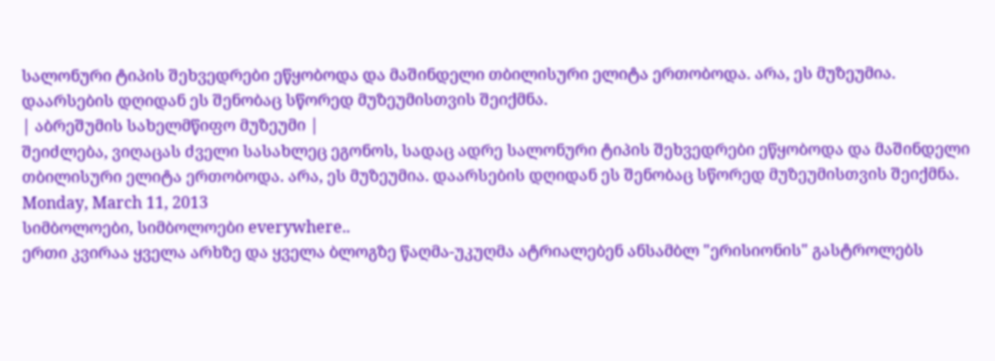სალონური ტიპის შეხვედრები ეწყობოდა და მაშინდელი თბილისური ელიტა ერთობოდა. არა, ეს მუზეუმია. დაარსების დღიდან ეს შენობაც სწორედ მუზეუმისთვის შეიქმნა.
| აბრეშუმის სახელმწიფო მუზეუმი |
შეიძლება, ვიღაცას ძველი სასახლეც ეგონოს, სადაც ადრე სალონური ტიპის შეხვედრები ეწყობოდა და მაშინდელი თბილისური ელიტა ერთობოდა. არა, ეს მუზეუმია. დაარსების დღიდან ეს შენობაც სწორედ მუზეუმისთვის შეიქმნა.
Monday, March 11, 2013
სიმბოლოები, სიმბოლოები everywhere..
ერთი კვირაა ყველა არხზე და ყველა ბლოგზე წაღმა-უკუღმა ატრიალებენ ანსამბლ "ერისიონის" გასტროლებს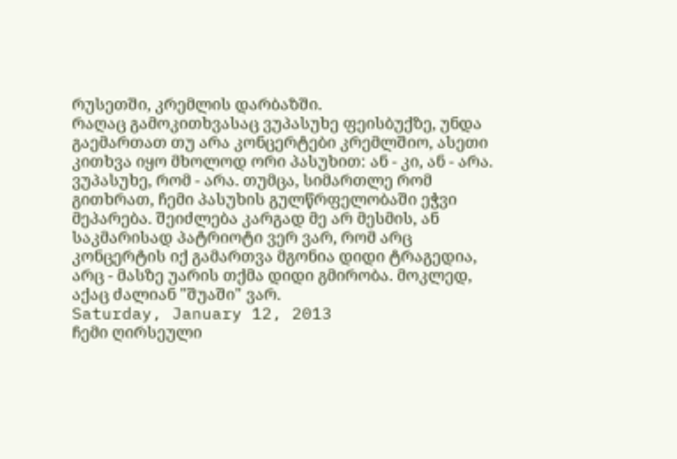რუსეთში, კრემლის დარბაზში.
რაღაც გამოკითხვასაც ვუპასუხე ფეისბუქზე, უნდა გაემართათ თუ არა კონცერტები კრემლშიო, ასეთი კითხვა იყო მხოლოდ ორი პასუხით: ან - კი, ან - არა. ვუპასუხე, რომ - არა. თუმცა, სიმართლე რომ გითხრათ, ჩემი პასუხის გულწრფელობაში ეჭვი მეპარება. შეიძლება კარგად მე არ მესმის, ან საკმარისად პატრიოტი ვერ ვარ, რომ არც კონცერტის იქ გამართვა მგონია დიდი ტრაგედია, არც - მასზე უარის თქმა დიდი გმირობა. მოკლედ, აქაც ძალიან "შუაში" ვარ.
Saturday, January 12, 2013
ჩემი ღირსეული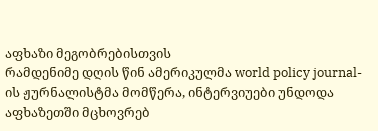აფხაზი მეგობრებისთვის
რამდენიმე დღის წინ ამერიკულმა world policy journal-ის ჟურნალისტმა მომწერა, ინტერვიუები უნდოდა აფხაზეთში მცხოვრებ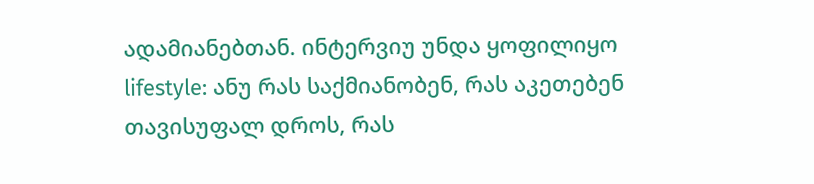ადამიანებთან. ინტერვიუ უნდა ყოფილიყო lifestyle: ანუ რას საქმიანობენ, რას აკეთებენ თავისუფალ დროს, რას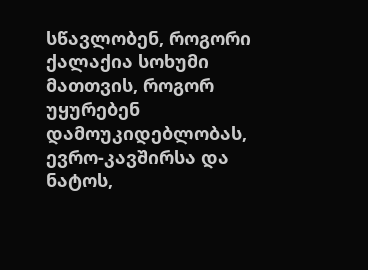სწავლობენ, როგორი ქალაქია სოხუმი მათთვის, როგორ უყურებენ დამოუკიდებლობას, ევრო-კავშირსა და ნატოს,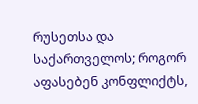რუსეთსა და საქართველოს; როგორ აფასებენ კონფლიქტს,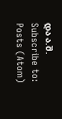და ა.შ.
Subscribe to:
Posts (Atom)